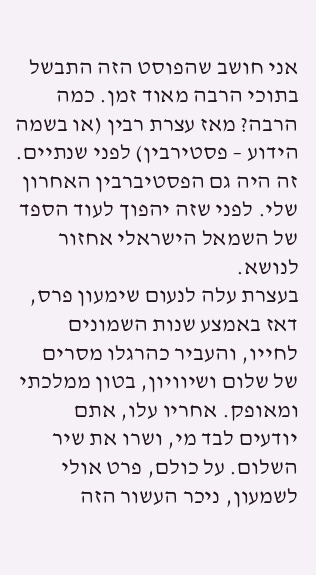אני חושב שהפוסט הזה התבשל בתוכי הרבה מאוד זמן. כמה הרבה? מאז עצרת רבין (או בשמה הידוע – פסטירבין) לפני שנתיים. זה היה גם הפסטיברבין האחרון שלי. לפני שזה יהפוך לעוד הספד של השמאל הישראלי אחזור לנושא.
בעצרת עלה לנעום שימעון פרס, דאז באמצע שנות השמונים לחייו, והעביר כהרגלו מסרים של שלום ושיוויון, בטון ממלכתי ומאופק. אחריו עלו, אתם יודעים לבד מי, ושרו את שיר השלום. על כולם, פרט אולי לשמעון, ניכר העשור הזה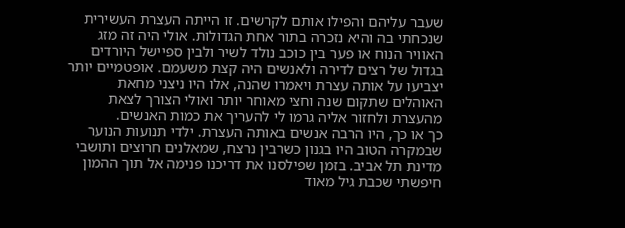שעבר עליהם והפילו אותם לקרשים. זו הייתה העצרת העשירית שנכחתי בה והיא נזכרה בתור אחת הגדולות. אולי היה זה מזג האוויר הנוח או פער בין כוכב נולד לשיר ולבין ספיישל היורדים בגדול של רצים לדירה ולאנשים היה קצת משעמם. אופטמיים יותר יצביעו על אותה עצרת ויאמרו שהנה, אלו היו ניצני מחאת האוהלים שתקום שנה וחצי מאוחר יותר ואולי הצורך לצאת מהעצרת ולחזור אליה גרמו לי להעריך את כמות האנשים.
כך או כך, היו הרבה אנשים באותה העצרת. ילדי תנועות הנוער שבמקרה הטוב היו בגנון כשרבין נרצח, שמאלנים חרוצים ותושבי מדינת תל אביב. בזמן שפילסנו את דריכנו פנימה אל תוך ההמון חיפשתי שכבת גיל מאוד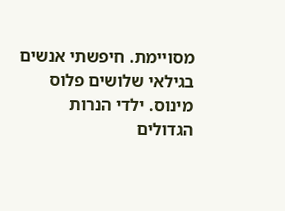מסויימת. חיפשתי אנשים בגילאי שלושים פלוס מינוס. ילדי הנרות הגדולים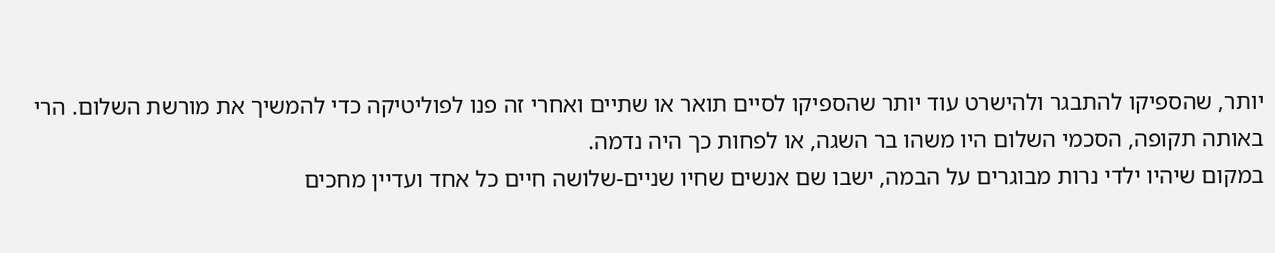יותר, שהספיקו להתבגר ולהישרט עוד יותר שהספיקו לסיים תואר או שתיים ואחרי זה פנו לפוליטיקה כדי להמשיך את מורשת השלום. הרי באותה תקופה, הסכמי השלום היו משהו בר השגה, או לפחות כך היה נדמה.
במקום שיהיו ילדי נרות מבוגרים על הבמה, ישבו שם אנשים שחיו שניים-שלושה חיים כל אחד ועדיין מחכים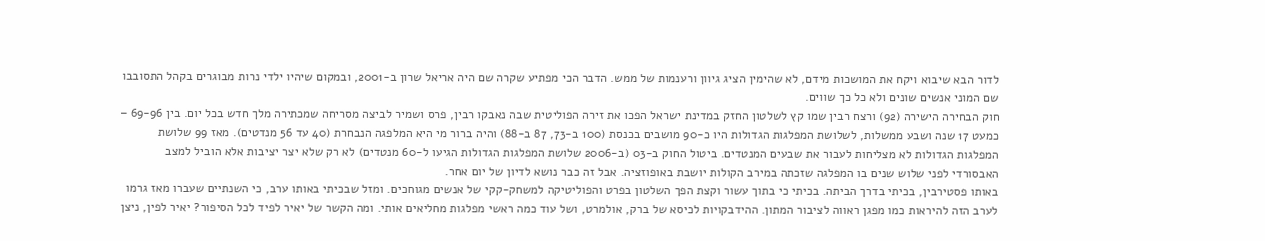לדור הבא שיבוא ויקח את המושכות מידם, לא שהימין הציג גיוון ורענמות של ממש. הדבר הכי מפתיע שקרה שם היה אריאל שרון ב-2001, ובמקום שיהיו ילדי נרות מבוגרים בקהל התסובבו שם המוני אנשים שונים ולא כל כך שווים.
חוק הבחירה הישירה (92) ורצח רבין שמו קץ לשלטון החזק במדינת ישראל הפכו את זירה הפוליטית שבה נאבקו רבין, פרס ושמיר לביצה מסריחה שמכתירה מלך חדש בכל יום. בין 69-96 – כמעט 17 שנה ושבע ממשלות, לשלושת המפלגות הגדולות היו כ-90 מושבים בכנסת (100 ב-73, 87 ב-88) והיה ברור מי היא המלפגה הנבחרת (40 עד 56 מנדטים). מאז 99 שלושת המפלגות הגדולות לא מצליחות לעבור את שבעים המנטדים. ביטול החוק ב-03 (ב-2006 שלושת המפלגות הגדולות הגיעו ל-60 מנטדים) לא רק שלא יצר יציבות אלא הוביל למצב האבסורדי לפני שלוש שנים בו המפלגה שזכתה במירב הקולות יושבת באופוזציה. אבל זה כבר נושא לדיון של יום אחר.
באותו פסטירבין, בכיתי בדרך הביתה. בכיתי כי בתוך עשור וקצת הפך השלטון בפרט והפוליטיקה למשחק-קקי של אנשים מגוחכים. ומזל שבכיתי באותו ערב, כי השנתיים שעברו מאז גרמו לערב הזה להיראות כמו מפגן ראווה לציבור המתון. ההידבקויות לכיסא של ברק, אולמרט, ושל עוד כמה ראשי מפלגות מחליאים אותי. ומה הקשר של יאיר לפיד לכל הסיפור? יאיר לפין, ניצן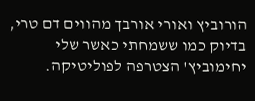הורוביץ ואורי אורבך מהווים דם טרי, בדיוק כמו ששמחתי כאשר שלי יחימוביץ' הצטרפה לפוליטיקה.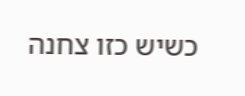כשיש כזו צחנה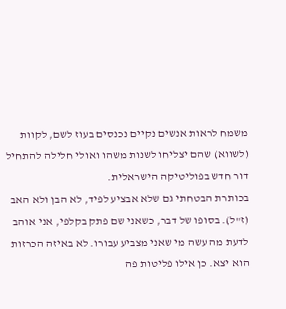משמח לראות אנשים נקיים נכנסים בעוז לשם, לקוות (לשווא) שהם יצליחו לשנות משהו ואולי חלילה להתחיל דור חדש בפוליטיקה הישראלית.
בכותרת הבטחתי גם שלא אבציע לפיד, לא הבן ולא האב (ז"ל). בסופו של דבר, כשאני שם פתק בקלפי, אני אוהב לדעת מה עשה מי שאני מצביע עבורו. לא באיזה הכרזות הוא יצא. כן אילו פליטות פה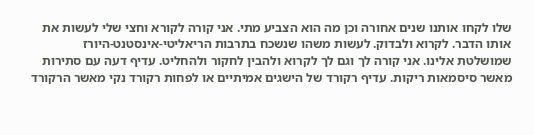שלו לקחו אותנו שנים אחורה וכן מה הוא הצביע מתי. אני קורה לקורא וחצי שלי לעשות את אותו הדבר. לקרוא ולבדוק. לעשות משהו שנשכח בתרבות הריאליטי-אינסטנט-היורז שמושלטת אלינו. אני קורה לך וגם לך לקרוא ולהבין לחקור ולהחליט. עדיף דעה עם סתירות מאשר סיסמאות ריקות. עדיף רקורד של הישגים אמיתיים או לפחות רקורד נקי מאשר הרקורד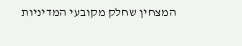המצחין שחלק מקובעי המדיניות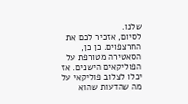שלנו.
לסיום, אזכיר לכם את החרצפוים. כן כן, הסאטירה מטורפת על הפוליקאים הישנים. אז יכלו לצלוב פוליקאי על מה שהדעות שהוא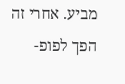מביע. אחרי זה הפך לפופ-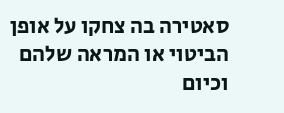סאטירה בה צחקו על אופן הביטוי או המראה שלהם וכיום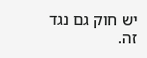יש חוק גם נגד זה.